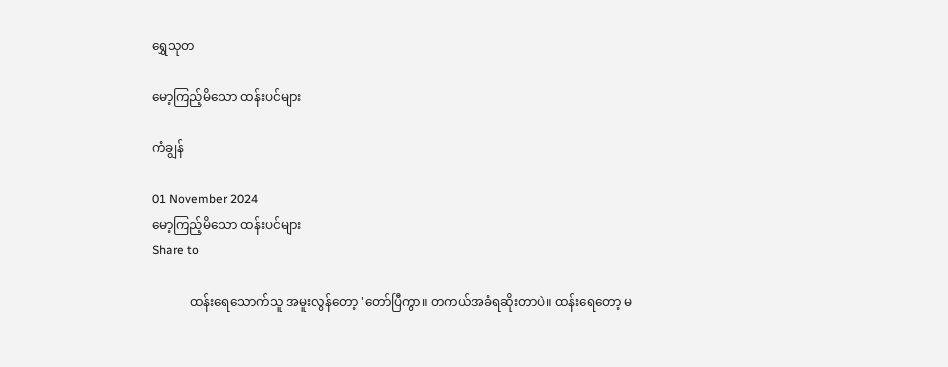ရွှေသုတ‌

မော့ကြည့်မိသော ထန်းပင်များ

ကံချွန်

01 November 2024
မော့ကြည့်မိသော ထန်းပင်များ
Share to

            ထန်းရေသောက်သူ အမူးလွန်တော့ 'တော်ပြီကွာ။ တကယ်အခံရဆိုးတာပဲ။ ထန်းရေတော့ မ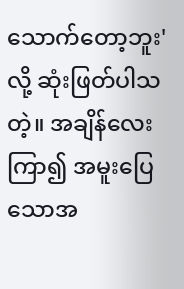သောက်တော့ဘူး'လို့ ဆုံးဖြတ်ပါသတဲ့။ အချိန်လေးကြာ၍ အမူးပြေသောအ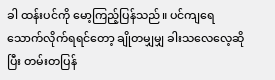ခါ ထန်းပင်ကို မော့ကြည့်ပြန်သည်။ ပင်ကျရေ သောက်လိုက်ရရင်တော့ ချိုတမျှမျှ ခါးသလေလေ့ဆိုပြီး တမ်းတပြန်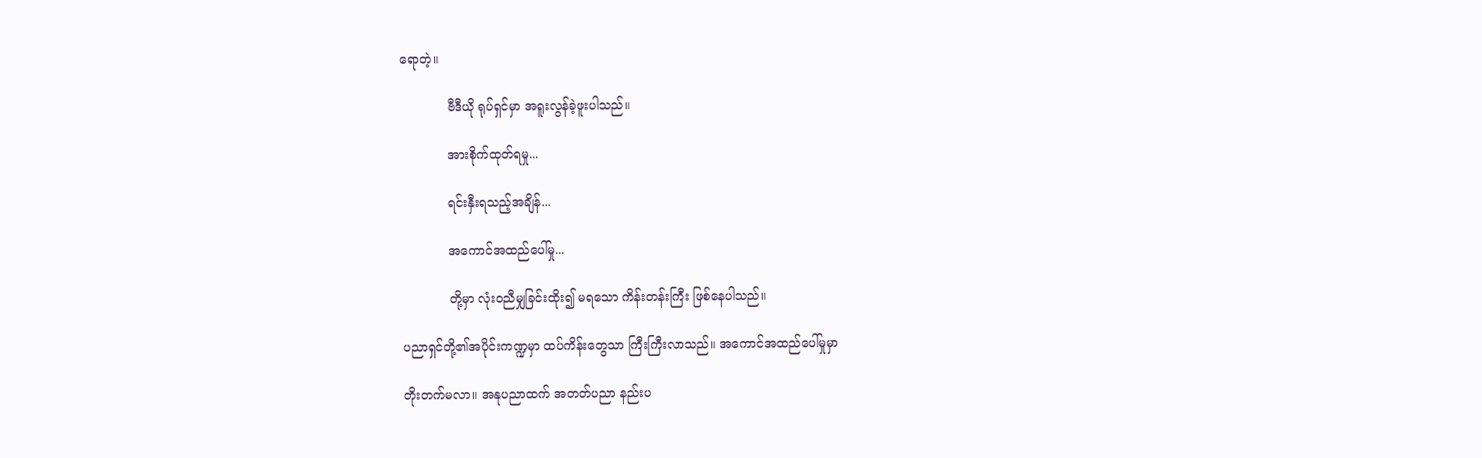ရောတဲ့။

            ဗီဒီယို ရုပ်ရှင်မှာ အရူးလွန်ခဲ့ဖူးပါသည်။

            အားစိုက်ထုတ်ရမှု...

            ရင်းနှီးရသည့်အချိန်...

            အကောင်အထည်ပေါ်မှု...

            တို့မှာ လုံးဝညီမျှခြင်းထိုး၍ မရသော ကိန်းတန်းကြီး ဖြစ်နေပါသည်။

ပညာရှင်တို့၏အပိုင်းကဏ္ဍမှာ ထပ်ကိန်းတွေသာ ကြီးကြီးလာသည်။ အကောင်အထည်ပေါ်မှုမှာ

တိုးတက်မလာ။ အနုပညာထက် အတတ်ပညာ နည်းပ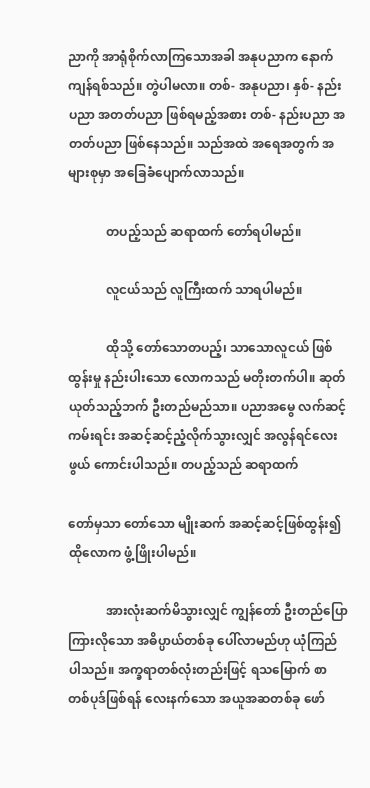ညာကို အာရုံစိုက်လာကြသောအခါ အနုပညာက နောက်ကျန်ရစ်သည်။ တွဲပါမလာ။ တစ်- အနုပညာ၊ နှစ်- နည်းပညာ အတတ်ပညာ ဖြစ်ရမည့်အစား တစ်- နည်းပညာ အတတ်ပညာ ဖြစ်နေသည်။ သည်အထဲ အရေအတွက် အများစုမှာ အခြေခံပျောက်လာသည်။

            တပည့်သည် ဆရာထက် တော်ရပါမည်။

            လူငယ်သည် လူကြီးထက် သာရပါမည်။

            ထိုသို့ တော်သောတပည့်၊ သာသောလူငယ် ဖြစ်ထွန်းမှု နည်းပါးသော လောကသည် မတိုးတက်ပါ။ ဆုတ်ယုတ်သည့်ဘက် ဦးတည်မည်သာ။ ပညာအမွေ လက်ဆင့်ကမ်းရင်း အဆင့်ဆင့်ညံ့လိုက်သွားလျှင် အလွန်ရင်လေးဖွယ် ကောင်းပါသည်။ တပည့်သည် ဆရာထက်

တော်မှသာ တော်သော မျိုးဆက် အဆင့်ဆင့်ဖြစ်ထွန်း၍ ထိုလောက ဖွံ့ဖြိုးပါမည်။

            အားလုံးဆက်မိသွားလျှင် ကျွန်တော် ဦးတည်ပြောကြားလိုသော အဓိပ္ပာယ်တစ်ခု ပေါ်လာမည်ဟု ယုံကြည်ပါသည်။ အက္ခရာတစ်လုံးတည်းဖြင့် ရသမြောက် စာတစ်ပုဒ်ဖြစ်ရန် လေးနက်သော အယူအဆတစ်ခု ဖော်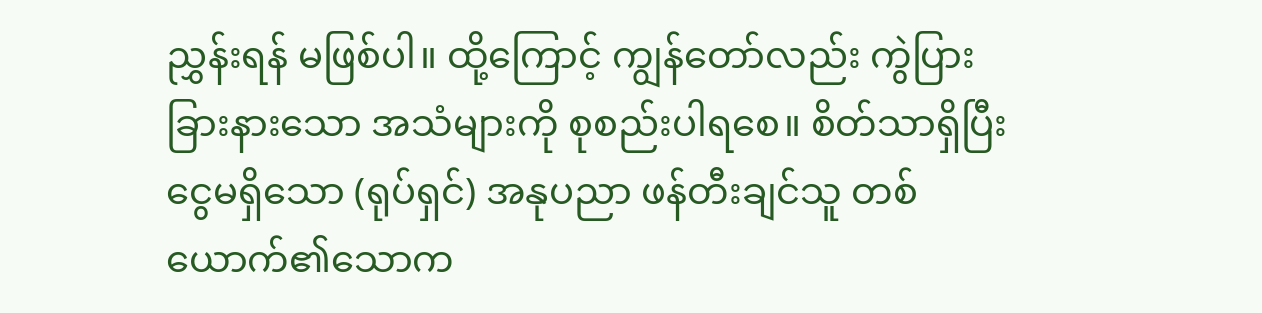ညွှန်းရန် မဖြစ်ပါ။ ထို့ကြောင့် ကျွန်တော်လည်း ကွဲပြားခြားနားသော အသံများကို စုစည်းပါရစေ။ စိတ်သာရှိပြီး ငွေမရှိသော (ရုပ်ရှင်) အနုပညာ ဖန်တီးချင်သူ တစ်ယောက်၏သောက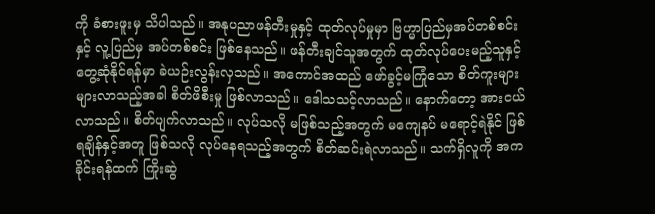ကို ခံစားဖူးမှ သိပါသည်။ အနုပညာဖန်တီးမှုနှင့် ထုတ်လုပ်မှုမှာ ဗြဟ္မာပြည်မှအပ်တစ်စင်းနှင့် လူ့ပြည်မှ အပ်တစ်စင်း ဖြစ်နေသည်။ ဖန်တီးချင်သူအတွက် ထုတ်လုပ်ပေးမည့်သူနှင့် တွေ့ဆုံနိုင်ရန်မှာ ခဲယဉ်းလွန်းလှသည်။ အကောင်အထည် ဖော်ခွင့်မကြုံသော စိတ်ကူးများ များလာသည့်အခါ စိတ်ဖိစီးမှု ဖြစ်လာသည်။ ဒေါသသင့်လာသည်။ နောက်တော့ အားငယ်လာသည်။ စိတ်ပျက်လာသည်။ လုပ်သလို မဖြစ်သည့်အတွက် မကျေနပ် မရောင့်ရဲနိုင် ဖြစ်ရချိန်နှင့်အတူ ဖြစ်သလို လုပ်နေရသည့်အတွက် စိတ်ဆင်းရဲလာသည်။ သက်ရှိလူကို အကခိုင်းရန်ထက် ကြိုးဆွဲ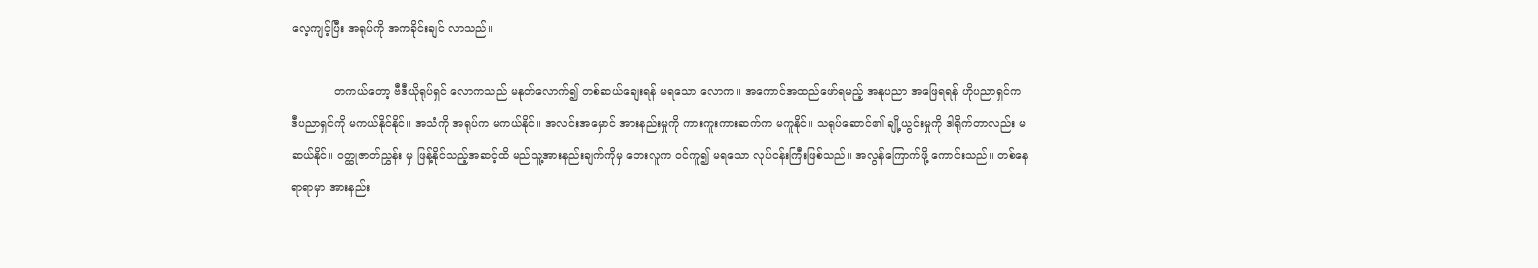လေ့ကျင့်ပြီး အရုပ်ကို အကခိုင်းချင် လာသည်။

            တကယ်တော့ ဗီဒီယိုရုပ်ရှင် လောကသည် မနုတ်လောက်၍ တစ်ဆယ်ချေးရန် မရသော လောက။ အကောင်အထည်ဖော်ရမည့် အနုပညာ အဖြေရရန် ဟိုပညာရှင်က ဒီပညာရှင်ကို မကယ်နိုင်နိုင်။ အသံကို အရုပ်က မကယ်နိုင်။ အလင်းအမှောင် အားနည်းမှုကို ကားကူးကားဆက်က မကူနိုင်။ သရုပ်ဆောင်၏ ချို့ယွင်းမှုကို ဒါရိုက်တာလည်း မဆယ်နိုင်။ ဝတ္ထုဇာတ်ညွှန်း မှ ဖြန့်နိုင်သည့်အဆင့်ထိ မည်သူ့အားနည်းချက်ကိုမှ ဘေးလူက ဝင်ကူ၍ မရသော လုပ်ငန်းကြီးဖြစ်သည်။ အလွန်ကြောက်ဖို့ ကောင်းသည်။ တစ်နေရာရာမှာ အားနည်း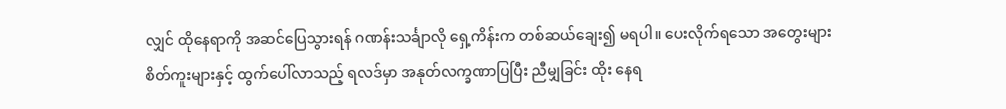လျှင် ထိုနေရာကို အဆင်ပြေသွားရန် ဂဏန်းသင်္ချာလို ရှေ့ကိန်းက တစ်ဆယ်ချေး၍ မရပါ။ ပေးလိုက်ရသော အတွေးများစိတ်ကူးများနှင့် ထွက်ပေါ်လာသည့် ရလဒ်မှာ အနုတ်လက္ခဏာပြပြီး ညီမျှခြင်း ထိုး နေရ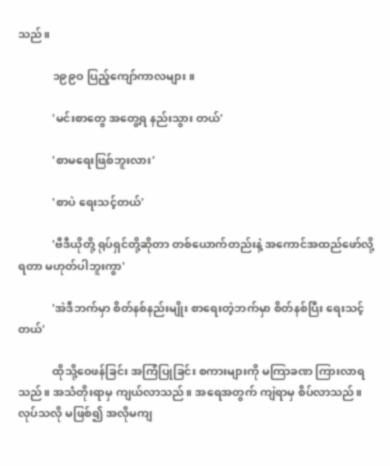သည်။

            ၁၉၉ဝ ပြည့်ကျော်ကာလများ။

            'မင်းစာတွေ အတွေ့ရ နည်းသွား တယ်'

            'စာမရေးဖြစ်ဘူးလား'

            'စာပဲ ရေးသင့်တယ်'

            'ဗီဒီယိုတို့ ရုပ်ရှင်တို့ဆိုတာ တစ်ယောက်တည်းနဲ့ အကောင်အထည်ဖော်လို့ ရတာ မဟုတ်ပါဘူးကွာ'

            'အဲဒီဘက်မှာ စိတ်နစ်နည်းမျိုး စာရေးတဲ့ဘက်မှာ စိတ်နစ်ပြီး ရေးသင့်တယ်'

            ထိုသို့ဝေဖန်ခြင်း အကြံပြုခြင်း စကားများကို မကြာခဏ ကြားလာရသည်။ အသံတိုးရာမှ ကျယ်လာသည်။ အရေအတွက် ကျဲရာမှ စိပ်လာသည်။ လုပ်သလို မဖြစ်၍ အလိုမကျ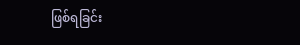ဖြစ်ရခြင်း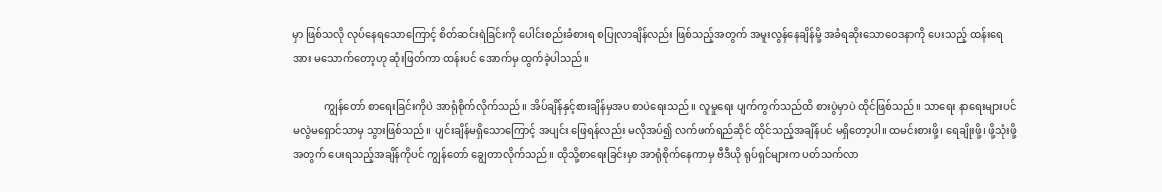မှာ ဖြစ်သလို လုပ်နေရသောကြောင့် စိတ်ဆင်းရဲခြင်းကို ပေါင်းစည်းခံစားရ စပြုလာချိန်လည်း ဖြစ်သည့်အတွက် အမူးလွန်နေချိန်မို့ အခံရဆိုးသောဝေဒနာကို ပေးသည့် ထန်းရေအား မသောက်တော့ဟု ဆုံးဖြတ်ကာ ထန်းပင် အောက်မှ ထွက်ခဲ့ပါသည်။

            ကျွန်တော် စာရေးခြင်းကိုပဲ အာရုံစိုက်လိုက်သည်။ အိပ်ချိန်နှင့်စားချိန်မှအပ စာပဲရေးသည်။ လူမှုရေး ပျက်ကွက်သည်ထိ စားပွဲမှာပဲ ထိုင်ဖြစ်သည်။ သာရေး နာရေးများပင် မလွဲမရှောင်သာမှ သွားဖြစ်သည်။ ပျင်းချိန်မရှိသောကြောင့် အပျင်း ဖြေရန်လည်း မလိုအပ်၍ လက်ဖက်ရည်ဆိုင် ထိုင်သည့်အချိန်ပင် မရှိတော့ပါ။ ထမင်းစားဖို့၊ ရေချိုးဖို့၊ ဖို့သုံးဖို့အတွက် ပေးရသည့်အချိန်ကိုပင် ကျွန်တော် ချွေတာလိုက်သည်။ ထိုသို့စာရေးခြင်းမှာ အာရုံစိုက်နေကာမှ ဗီဒီယို ရုပ်ရှင်များက ပတ်သက်လာ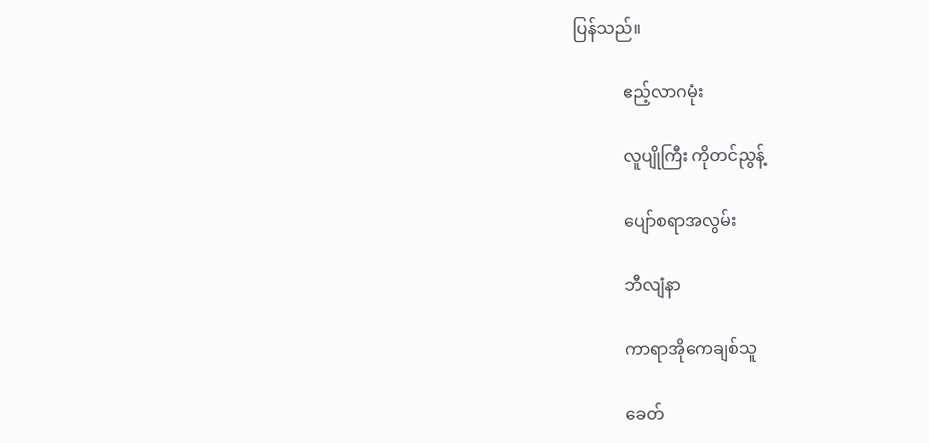ပြန်သည်။

            ဧည့်လာဂမုံး

            လူပျိုကြီး ကိုတင်ညွန့်

            ပျော်စရာအလွမ်း

            ဘီလျံနာ

            ကာရာအိုကေချစ်သူ

            ခေတ်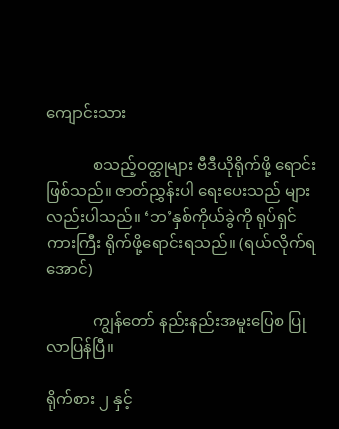ကျောင်းသား

            စသည့်ဝတ္ထုများ ဗီဒီယိုရိုက်ဖို့ ရောင်းဖြစ်သည်။ ဇာတ်ညွှန်းပါ ရေးပေးသည် များလည်းပါသည်။ ‘ဘ’နှစ်ကိုယ်ခွဲကို ရုပ်ရှင်ကားကြီး ရိုက်ဖို့ရောင်းရသည်။ (ရယ်လိုက်ရအောင်)

            ကျွန်တော် နည်းနည်းအမူးပြေစ ပြုလာပြန်ပြီ။

ရိုက်စား ၂ နှင့်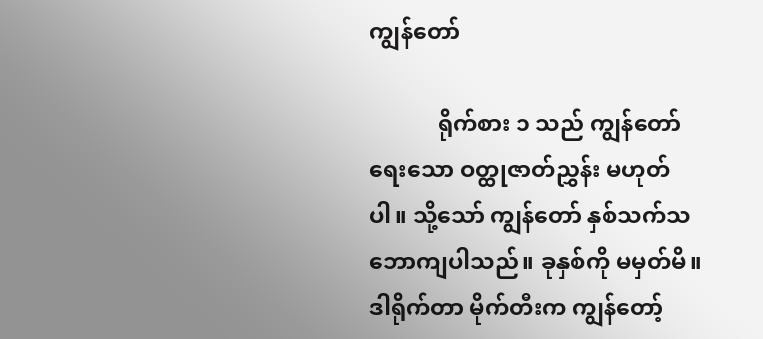ကျွန်တော်

            ရိုက်စား ၁ သည် ကျွန်တော်ရေးသော ဝတ္ထုဇာတ်ညွှန်း မဟုတ်ပါ။ သို့သော် ကျွန်တော် နှစ်သက်သဘောကျပါသည်။ ခုနှစ်ကို မမှတ်မိ။ ဒါရိုက်တာ မိုက်တီးက ကျွန်တော့်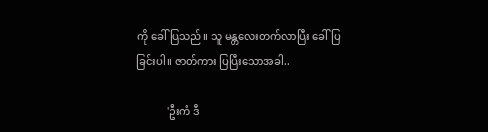ကို ခေါ်ပြသည်။ သူ မန္တလေးတက်လာပြီး ခေါ်ပြခြင်းပါ။ ဇာတ်ကား ပြပြီးသောအခါ..

            'ဦးကံ ဒီ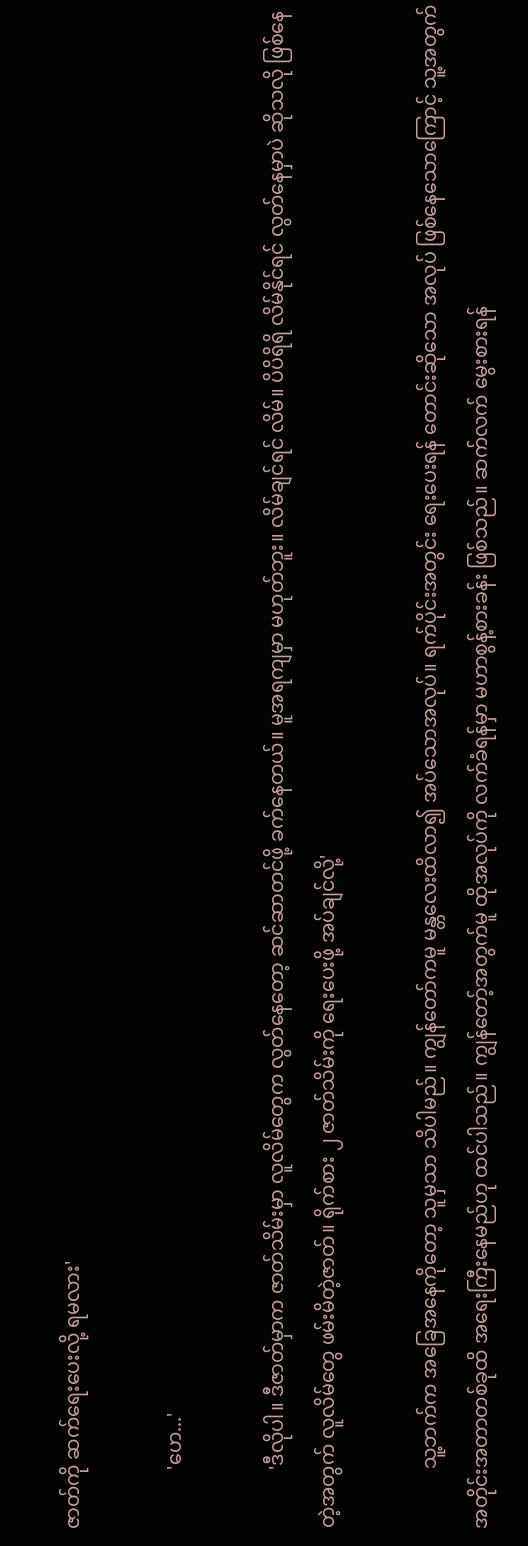ဇာတ်ကို ဆက်ရေးပေးလို့ ရမလား'

            'ဟေ...'

            'ဒီလိုပါ။ ဒီဇာတ်မှာက ဇာတ်သိမ်းမှာ လူလိမ်တွေက လွတ်နေတော့ ဆင်ဆာတင်ဖို့ ခက်နေတယ်။ မူအရကျမှာ မဟုတ်ဘူး။ လိမ်ချင်ရင် လိမ်။ ပိပိရိရိ လိမ်နိုင်ရင် လွတ်နေမှာပဲ ဆိုသလို ဖြစ်နေတဲ့အတွက် လူလိမ်တွေ ဖမ်းမိတဲ့ဇာတ်။ ရိုက်စား ၂ ဇာတ်သိမ်းကို ရေးပေးဖို့ အပ်ချင်လို့'

            သူ့ဘက်က အခြေအနေကိုတော့ သူမှသာ သိပါမည်။ ကျွန်တော်ကမူ မန္တလေးထိလာ၍ အပ်သောအလုပ်။ ရက်ပိုင်းအတွင်း ရေးပေးရန် တောင်းဆိုသော အလုပ် ဖြစ်နေသောကြောင့် သူ့အတွက် အတိုင်းအတာတစ်ခုထိ အရေးကြီးနေမည်ဟု ထင်ပါသည်။ ကျွန်တော့်အတွက်မူ ထိုအလုပ်ကို လက်ခံရန်မှာ မဟာစွန့်စားခန်း ဖြစ်သည်။ ဆက်လက် မွေးစားရန်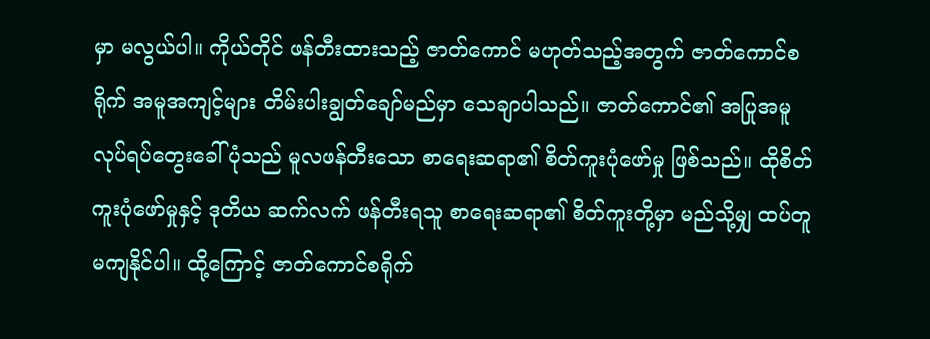မှာ မလွယ်ပါ။ ကိုယ်တိုင် ဖန်တီးထားသည့် ဇာတ်ကောင် မဟုတ်သည့်အတွက် ဇာတ်ကောင်စရိုက် အမူအကျင့်များ တိမ်းပါးချွတ်ချော်မည်မှာ သေချာပါသည်။ ဇာတ်ကောင်၏ အပြုအမူ လုပ်ရပ်တွေးခေါ်ပုံသည် မူလဖန်တီးသော စာရေးဆရာ၏ စိတ်ကူးပုံဖော်မှု ဖြစ်သည်။ ထိုစိတ်ကူးပုံဖော်မှုနှင့် ဒုတိယ ဆက်လက် ဖန်တီးရသူ စာရေးဆရာ၏ စိတ်ကူးတို့မှာ မည်သို့မျှ ထပ်တူမကျနိုင်ပါ။ ထို့ကြောင့် ဇာတ်ကောင်စရိုက်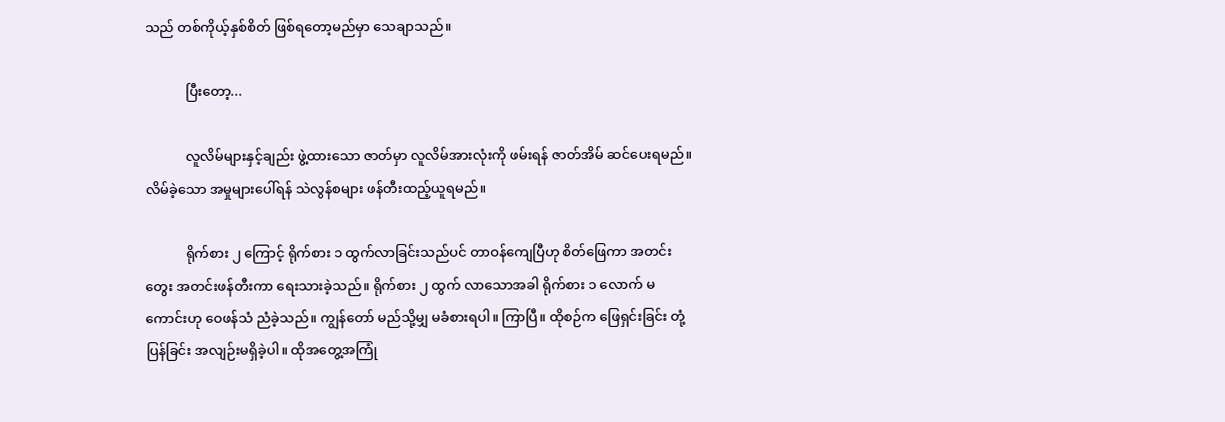သည် တစ်ကိုယ့်နှစ်စိတ် ဖြစ်ရတော့မည်မှာ သေချာသည်။

            ပြီးတော့...

            လူလိမ်များနှင့်ချည်း ဖွဲ့ထားသော ဇာတ်မှာ လူလိမ်အားလုံးကို ဖမ်းရန် ဇာတ်အိမ် ဆင်ပေးရမည်။ လိမ်ခဲ့သော အမှုများပေါ်ရန် သဲလွန်စများ ဖန်တီးထည့်ယူရမည်။

            ရိုက်စား ၂ ကြောင့် ရိုက်စား ၁ ထွက်လာခြင်းသည်ပင် တာဝန်ကျေပြီဟု စိတ်ဖြေကာ အတင်းတွေး အတင်းဖန်တီးကာ ရေးသားခဲ့သည်။ ရိုက်စား ၂ ထွက် လာသောအခါ ရိုက်စား ၁ လောက် မကောင်းဟု ဝေဖန်သံ ညံခဲ့သည်။ ကျွန်တော် မည်သို့မျှ မခံစားရပါ။ ကြာပြီ။ ထိုစဉ်က ဖြေရှင်းခြင်း တုံ့ပြန်ခြင်း အလျဉ်းမရှိခဲ့ပါ။ ထိုအတွေ့အကြုံ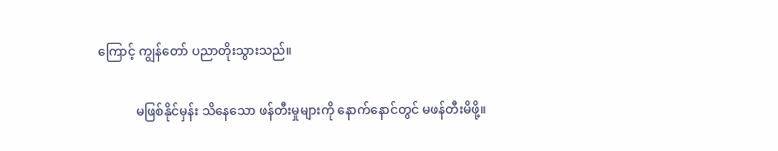ကြောင့် ကျွန်တော် ပညာတိုးသွားသည်။

            မဖြစ်နိုင်မှန်း သိနေသော ဖန်တီးမှုများကို နောက်နောင်တွင် မဖန်တီးမိဖို့။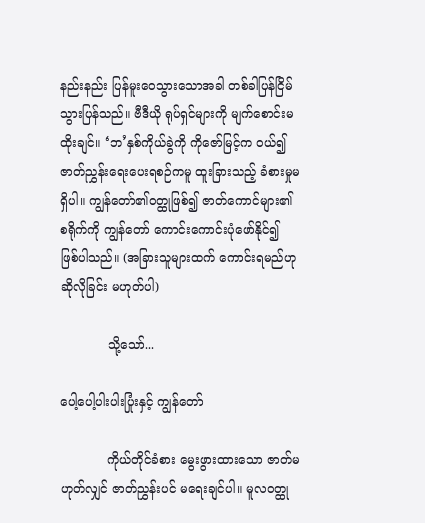နည်းနည်း ပြန်မူးဝေသွားသောအခါ တစ်ခါပြန်ငြိမ်သွားပြန်သည်။ ဗီဒီယို ရုပ်ရှင်များကို မျက်စောင်းမထိုးချင်။ ‘ဘ’နှစ်ကိုယ်ခွဲကို ကိုဇော်မြင့်က ဝယ်၍ ဇာတ်ညွှန်းရေးပေးရစဉ်ကမူ ထူးခြားသည့် ခံစားမှုမရှိပါ။ ကျွန်တော်၏ဝတ္ထုဖြစ်၍ ဇာတ်ကောင်များ၏ စရိုက်ကို ကျွန်တော် ကောင်းကောင်းပုံဖော်နိုင်၍ ဖြစ်ပါသည်။ (အခြားသူများထက် ကောင်းရမည်ဟု ဆိုလိုခြင်း မဟုတ်ပါ)

            သို့သော်...

ပေါ့ပေါ့ပါးပါးပြုံးနှင့် ကျွန်တော်

            ကိုယ်တိုင်ခံစား မွေးဖွားထားသော ဇာတ်မဟုတ်လျှင် ဇာတ်ညွှန်းပင် မရေးချင်ပါ။ မူလဝတ္ထု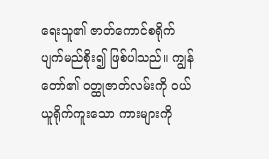ရေးသူ၏ ဇာတ်ကောင်စရိုက် ပျက်မည်စိုး၍ ဖြစ်ပါသည်။ ကျွန်တော်၏ ဝတ္ထုဇာတ်လမ်းကို ဝယ်ယူရိုက်ကူးသော ကားများကို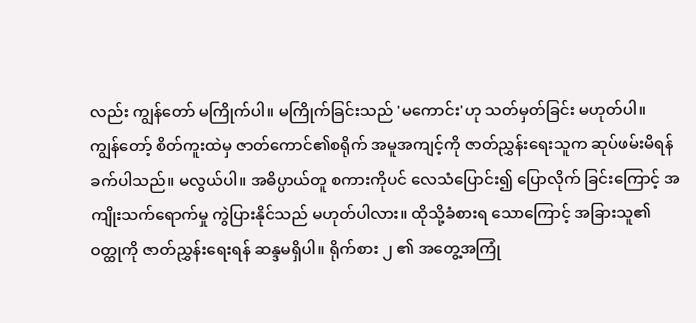လည်း ကျွန်တော် မကြိုက်ပါ။ မကြိုက်ခြင်းသည် 'မကောင်း'ဟု သတ်မှတ်ခြင်း မဟုတ်ပါ။ ကျွန်တော့် စိတ်ကူးထဲမှ ဇာတ်ကောင်၏စရိုက် အမူအကျင့်ကို ဇာတ်ညွှန်းရေးသူက ဆုပ်ဖမ်းမိရန် ခက်ပါသည်။ မလွယ်ပါ။ အဓိပ္ပာယ်တူ စကားကိုပင် လေသံပြောင်း၍ ပြောလိုက် ခြင်းကြောင့် အကျိုးသက်ရောက်မှု ကွဲပြားနိုင်သည် မဟုတ်ပါလား။ ထိုသို့ခံစားရ သောကြောင့် အခြားသူ၏ဝတ္ထုကို ဇာတ်ညွှန်းရေးရန် ဆန္ဒမရှိပါ။ ရိုက်စား ၂ ၏ အတွေ့အကြုံ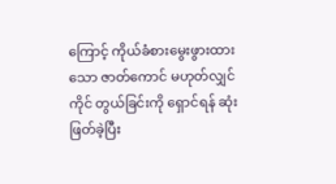ကြောင့် ကိုယ်ခံစားမွေးဖွားထားသော ဇာတ်ကောင် မဟုတ်လျှင် ကိုင် တွယ်ခြင်းကို ရှောင်ရန် ဆုံးဖြတ်ခဲ့ပြီး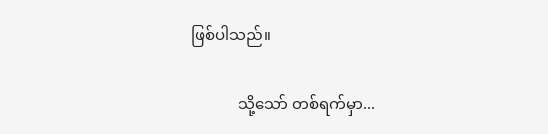ဖြစ်ပါသည်။

            သို့သော် တစ်ရက်မှာ...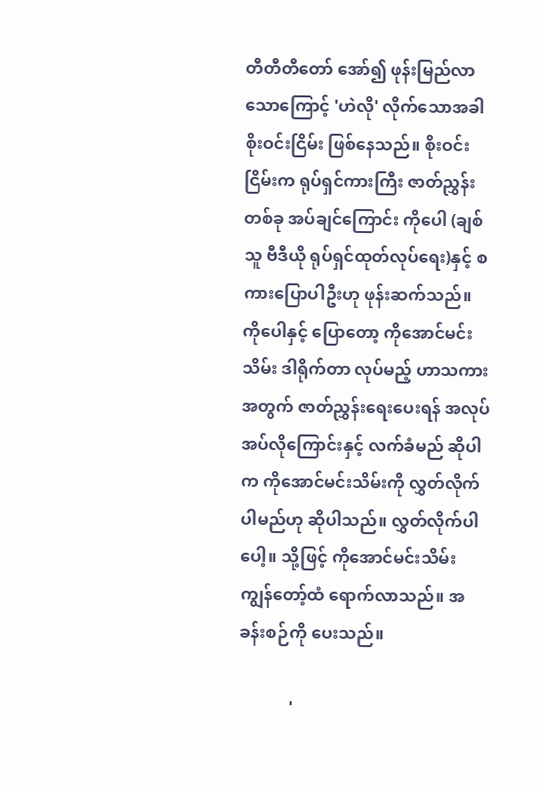တီတီတီတော် အော်၍ ဖုန်းမြည်လာသောကြောင့် 'ဟဲလို' လိုက်သောအခါ စိုးဝင်းငြိမ်း ဖြစ်နေသည်။ စိုးဝင်းငြိမ်းက ရုပ်ရှင်ကားကြီး ဇာတ်ညွှန်းတစ်ခု အပ်ချင်ကြောင်း ကိုပေါ (ချစ်သူ ဗီဒီယို ရုပ်ရှင်ထုတ်လုပ်ရေး)နှင့် စကားပြောပါဦးဟု ဖုန်းဆက်သည်။ ကိုပေါနှင့် ပြောတော့ ကိုအောင်မင်းသိမ်း ဒါရိုက်တာ လုပ်မည့် ဟာသကားအတွက် ဇာတ်ညွှန်းရေးပေးရန် အလုပ်အပ်လိုကြောင်းနှင့် လက်ခံမည် ဆိုပါက ကိုအောင်မင်းသိမ်းကို လွှတ်လိုက်ပါမည်ဟု ဆိုပါသည်။ လွှတ်လိုက်ပါပေါ့။ သို့ဖြင့် ကိုအောင်မင်းသိမ်း ကျွန်တော့်ထံ ရောက်လာသည်။ အခန်းစဉ်ကို ပေးသည်။

            '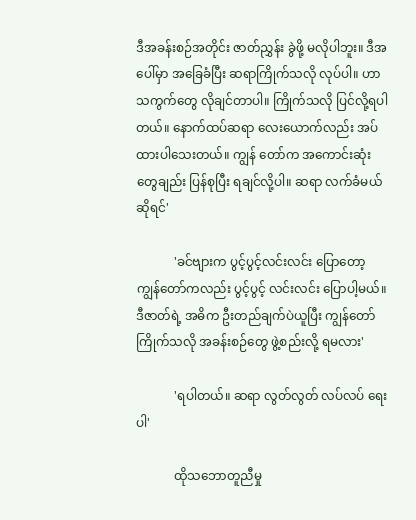ဒီအခန်းစဉ်အတိုင်း ဇာတ်ညွှန်း ခွဲဖို့ မလိုပါဘူး။ ဒီအပေါ်မှာ အခြေခံပြီး ဆရာကြိုက်သလို လုပ်ပါ။ ဟာသကွက်တွေ လိုချင်တာပါ။ ကြိုက်သလို ပြင်လို့ရပါတယ်။ နောက်ထပ်ဆရာ လေးယောက်လည်း အပ်ထားပါသေးတယ်။ ကျွန် တော်က အကောင်းဆုံးတွေချည်း ပြန်စုပြီး ရချင်လို့ပါ။ ဆရာ လက်ခံမယ် ဆိုရင်'

            'ခင်ဗျားက ပွင့်ပွင့်လင်းလင်း ပြောတော့ ကျွန်တော်ကလည်း ပွင့်ပွင့် လင်းလင်း ပြောပါ့မယ်။ ဒီဇာတ်ရဲ့ အဓိက ဦးတည်ချက်ပဲယူပြီး ကျွန်တော် ကြိုက်သလို အခန်းစဉ်တွေ ဖွဲ့စည်းလို့ ရမလား'

            'ရပါတယ်။ ဆရာ လွတ်လွတ် လပ်လပ် ရေးပါ'

            ထိုသဘောတူညီမှု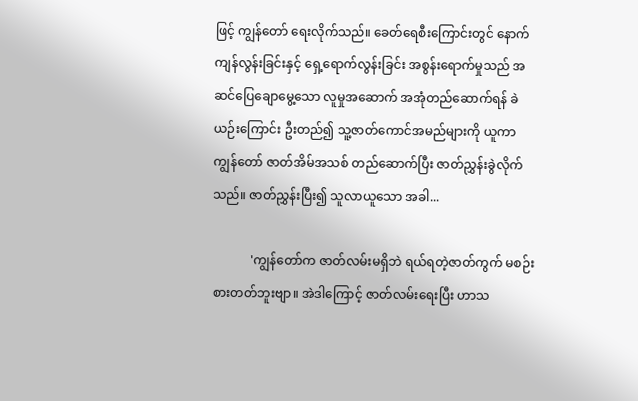ဖြင့် ကျွန်တော် ရေးလိုက်သည်။ ခေတ်ရေစီးကြောင်းတွင် နောက်ကျန်လွန်းခြင်းနှင့် ရှေ့ရောက်လွန်းခြင်း အစွန်းရောက်မှုသည် အဆင်ပြေချောမွေ့သော လူမှုအဆောက် အအုံတည်ဆောက်ရန် ခဲယဉ်းကြောင်း ဦးတည်၍ သူ့ဇာတ်ကောင်အမည်များကို ယူကာ ကျွန်တော် ဇာတ်အိမ်အသစ် တည်ဆောက်ပြီး ဇာတ်ညွှန်းခွဲလိုက်သည်။ ဇာတ်ညွှန်းပြီး၍ သူလာယူသော အခါ...

            'ကျွန်တော်က ဇာတ်လမ်းမရှိဘဲ ရယ်ရတဲ့ဇာတ်ကွက် မစဉ်းစားတတ်ဘူးဗျာ။ အဲဒါကြောင့် ဇာတ်လမ်းရေးပြီး ဟာသ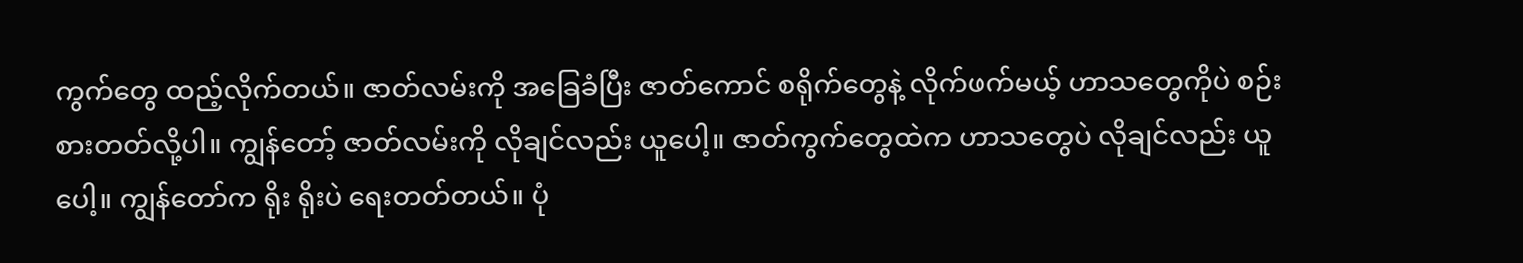ကွက်တွေ ထည့်လိုက်တယ်။ ဇာတ်လမ်းကို အခြေခံပြီး ဇာတ်ကောင် စရိုက်တွေနဲ့ လိုက်ဖက်မယ့် ဟာသတွေကိုပဲ စဉ်းစားတတ်လို့ပါ။ ကျွန်တော့် ဇာတ်လမ်းကို လိုချင်လည်း ယူပေါ့။ ဇာတ်ကွက်တွေထဲက ဟာသတွေပဲ လိုချင်လည်း ယူပေါ့။ ကျွန်တော်က ရိုး ရိုးပဲ ရေးတတ်တယ်။ ပုံ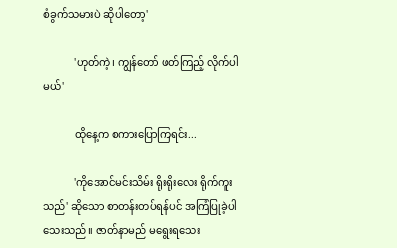စံခွက်သမားပဲ ဆိုပါတော့'

            'ဟုတ်ကဲ့၊ ကျွန်တော် ဖတ်ကြည့် လိုက်ပါမယ်'

            ထိုနေ့က စကားပြောကြရင်း...

            'ကိုအောင်မင်းသိမ်း ရိုးရိုးလေး ရိုက်ကူးသည်' ဆိုသော စာတန်းတပ်ရန်ပင် အကြံပြုခဲ့ပါသေးသည်။ ဇာတ်နာမည် မရွေးရသေး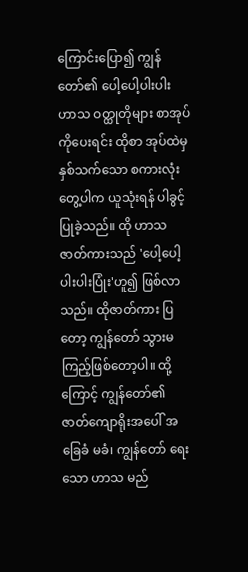ကြောင်းပြော၍ ကျွန်တော်၏ ပေါ့ပေါ့ပါးပါး ဟာသ ဝတ္ထုတိုများ စာအုပ်ကိုပေးရင်း ထိုစာ အုပ်ထဲမှ နှစ်သက်သော စကားလုံးတွေ့ပါက ယူသုံးရန် ပါခွင့်ပြုခဲ့သည်။ ထို ဟာသဇာတ်ကားသည် 'ပေါ့ပေါ့ပါးပါးပြုံး'ဟူ၍ ဖြစ်လာသည်။ ထိုဇာတ်ကား ပြတော့ ကျွန်တော် သွားမကြည့်ဖြစ်တော့ပါ။ ထို့ကြောင့် ကျွန်တော်၏ ဇာတ်ကျောရိုးအပေါ် အခြေခံ မခံ၊ ကျွန်တော် ရေးသော ဟာသ မည်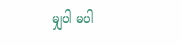မျှပါ မပါ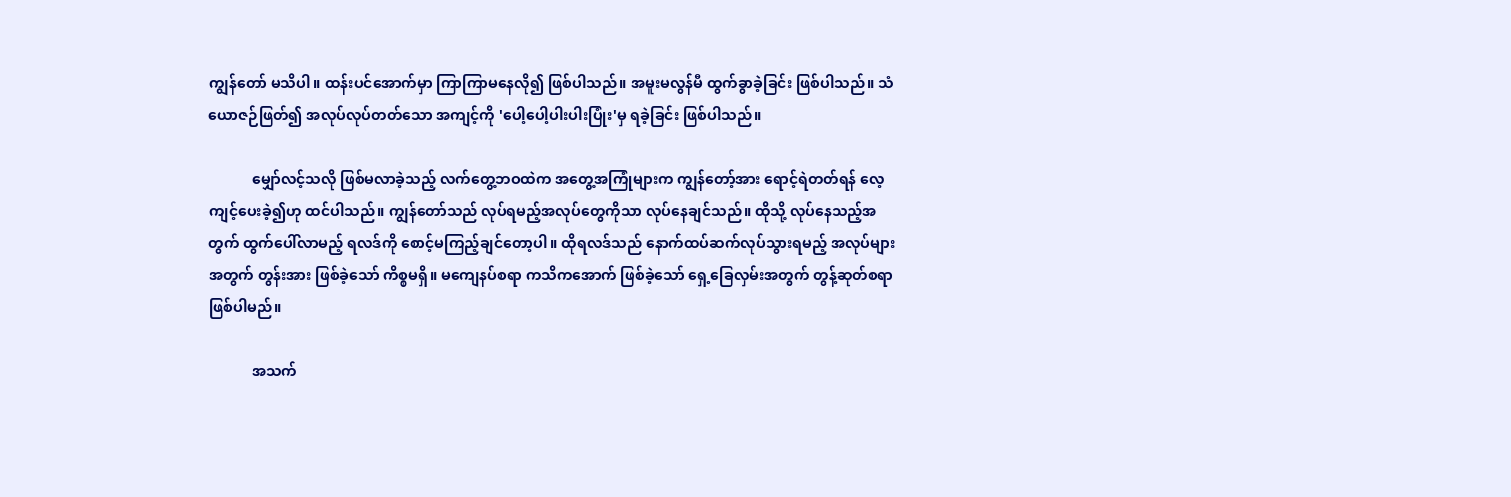ကျွန်တော် မသိပါ။ ထန်းပင်အောက်မှာ ကြာကြာမနေလို၍ ဖြစ်ပါသည်။ အမူးမလွန်မီ ထွက်ခွာခဲ့ခြင်း ဖြစ်ပါသည်။ သံယောဇဉ်ဖြတ်၍ အလုပ်လုပ်တတ်သော အကျင့်ကို 'ပေါ့ပေါ့ပါးပါးပြုံး'မှ ရခဲ့ခြင်း ဖြစ်ပါသည်။

            မျှော်လင့်သလို ဖြစ်မလာခဲ့သည့် လက်တွေ့ဘဝထဲက အတွေ့အကြုံများက ကျွန်တော့်အား ရောင့်ရဲတတ်ရန် လေ့ကျင့်ပေးခဲ့၍ဟု ထင်ပါသည်။ ကျွန်တော်သည် လုပ်ရမည့်အလုပ်တွေကိုသာ လုပ်နေချင်သည်။ ထိုသို့ လုပ်နေသည့်အတွက် ထွက်ပေါ်လာမည့် ရလဒ်ကို စောင့်မကြည့်ချင်တော့ပါ။ ထိုရလဒ်သည် နောက်ထပ်ဆက်လုပ်သွားရမည့် အလုပ်များအတွက် တွန်းအား ဖြစ်ခဲ့သော် ကိစ္စမရှိ။ မကျေနပ်စရာ ကသိကအောက် ဖြစ်ခဲ့သော် ရှေ့ခြေလှမ်းအတွက် တွန့်ဆုတ်စရာ ဖြစ်ပါမည်။

            အသက်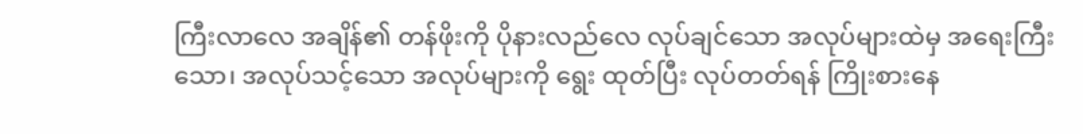ကြီးလာလေ အချိန်၏ တန်ဖိုးကို ပိုနားလည်လေ လုပ်ချင်သော အလုပ်များထဲမှ အရေးကြီးသော၊ အလုပ်သင့်သော အလုပ်များကို ရွေး ထုတ်ပြီး လုပ်တတ်ရန် ကြိုးစားနေ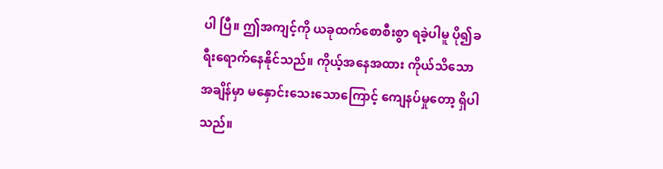ပါ ပြီ။ ဤအကျင့်ကို ယခုထက်စောစီးစွာ ရခဲ့ပါမူ ပို၍ခရီးရောက်နေနိုင်သည်။ ကိုယ့်အနေအထား ကိုယ်သိသော အချိန်မှာ မနှောင်းသေးသောကြောင့် ကျေနပ်မှုတော့ ရှိပါသည်။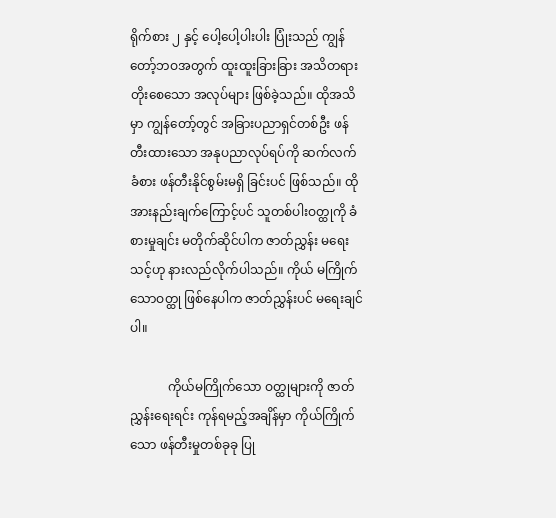ရိုက်စား ၂ နှင့် ပေါ့ပေါ့ပါးပါး ပြုံးသည် ကျွန်တော့်ဘဝအတွက် ထူးထူးခြားခြား အသိတရားတိုးစေသော အလုပ်များ ဖြစ်ခဲ့သည်။ ထိုအသိမှာ ကျွန်တော့်တွင် အခြားပညာရှင်တစ်ဦး ဖန်တီးထားသော အနုပညာလုပ်ရပ်ကို ဆက်လက်ခံစား ဖန်တီးနိုင်စွမ်းမရှိ ခြင်းပင် ဖြစ်သည်။ ထိုအားနည်းချက်ကြောင့်ပင် သူတစ်ပါးဝတ္ထုကို ခံစားမှုချင်း မတိုက်ဆိုင်ပါက ဇာတ်ညွှန်း မရေးသင့်ဟု နားလည်လိုက်ပါသည်။ ကိုယ် မကြိုက်သောဝတ္ထု ဖြစ်နေပါက ဇာတ်ညွှန်းပင် မရေးချင်ပါ။

            ကိုယ်မကြိုက်သော ဝတ္ထုများကို ဇာတ်ညွှန်းရေးရင်း ကုန်ရမည့်အချိန်မှာ ကိုယ်ကြိုက်သော ဖန်တီးမှုတစ်ခုခု ပြု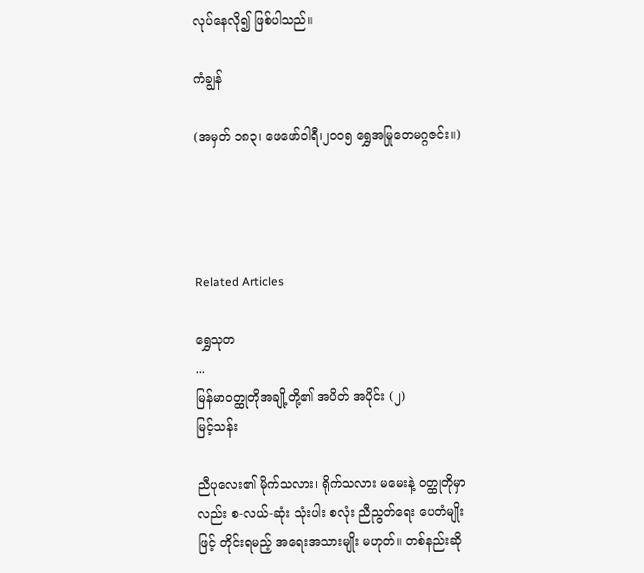လုပ်နေလို၍ ဖြစ်ပါသည်။

ကံချွန်

(အမှတ် ၁၈၃၊ ဖေဖော်ဝါရီ၊၂၀၀၅ ရွှေအမြုတေမဂ္ဂဇင်း။)




Related Articles

ရွှေသုတ‌
...
မြန်မာဝတ္ထုတိုအချို့တို့၏ အပိတ် အပိုင်း (၂)
မြင့်သန်း

ညီပုလေး၏ မိုက်သလား၊ ရိုက်သလား မမေးနဲ့ ဝတ္ထုတိုမှာလည်း စ-လယ်-ဆုံး သုံးပါး စလုံး ညီညွတ်ရေး ပေတံမျိုးဖြင့် တိုင်းရမည့် အရေးအသားမျိုး မဟုတ်။ တစ်နည်းဆို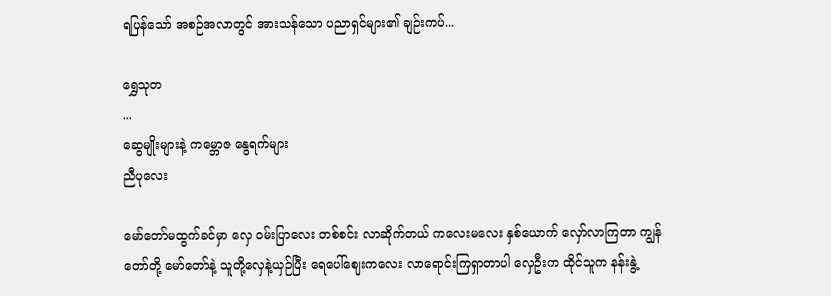ရပြန်သော် အစဉ်အလာတွင် အားသန်သော ပညာရှင်များ၏ ချဉ်းကပ်...

ရွှေသုတ‌
...
ဆွေမျိုးများနဲ့ ကမ္ဘောဇ နွေရက်များ
ညီပုလေး

မော်တော်မထွက်ခင်မှာ လှေ ဝမ်းပြာလေး တစ်စင်း လာဆိုက်တယ် ကလေးမလေး နှစ်ယောက် လှော်လာကြတာ ကျွန်တော်တို့ မော်တော်နဲ့ သူတို့လှေနဲ့ယှဉ်ပြီး ရေပေါ်ဈေးကလေး လာရောင်းကြရှာတာပါ လှေဦးက ထိုင်သူက နန်းနွဲ့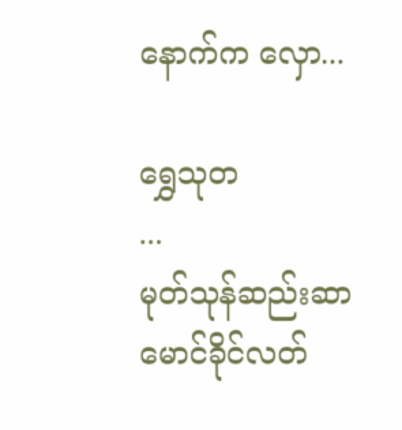နောက်က လှော...

ရွှေသုတ‌
...
မုတ်သုန်ဆည်းဆာ
မောင်ခိုင်လတ်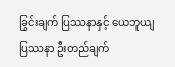ခြွင်းချက် ပြဿနာနှင့် ယေဘူယျ ပြဿနာ ဦးတည်ချက်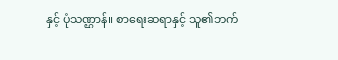နှင့် ပုံသဏ္ဌာန်။ စာရေးဆရာနှင့် သူ၏ဘက်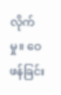လိုက်မှု။ ဝေဖန်ခြင်း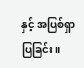နှင့် အပြစ်ရှာပြခြင်း။